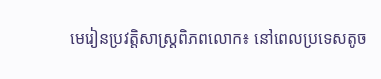មេរៀនប្រវត្តិសាស្ត្រពិភពលោក៖ នៅពេលប្រទេសតូច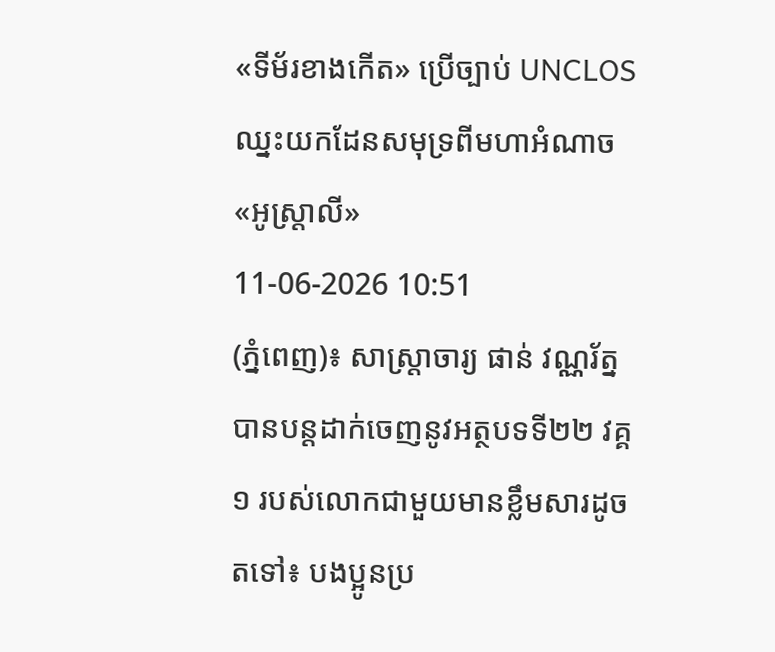«ទីម័រខាងកើត» ប្រើច្បាប់ UNCLOS ឈ្នះយកដែនសមុទ្រពីមហាអំណាច «អូស្ត្រាលី»
11-06-2026 10:51
(ភ្នំពេញ)៖ សាស្ត្រាចារ្យ ផាន់ វណ្ណរ័ត្ន បានបន្តដាក់ចេញនូវអត្ថបទទី២២ វគ្គ១ របស់លោកជាមួយមានខ្លឹមសារដូចតទៅ៖ បងប្អូនប្រ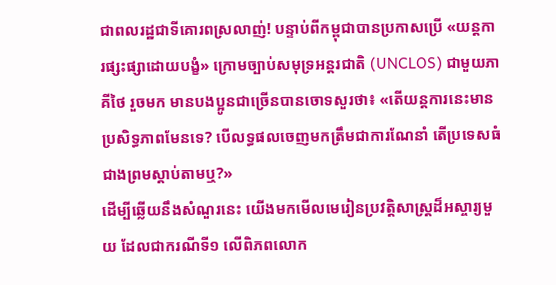ជាពលរដ្ឋជាទីគោរពស្រលាញ់! បន្ទាប់ពីកម្ពុជាបានប្រកាសប្រើ «យន្តការផ្សះផ្សាដោយបង្ខំ» ក្រោមច្បាប់សមុទ្រអន្តរជាតិ (UNCLOS) ជាមួយភាគីថៃ រួចមក មានបងប្អូនជាច្រើនបានចោទសួរថា៖ «តើយន្តការនេះមានប្រសិទ្ធភាពមែនទេ? បើលទ្ធផលចេញមកត្រឹមជាការណែនាំ តើប្រទេសធំជាងព្រមស្តាប់តាមឬ?»
ដើម្បីឆ្លើយនឹងសំណួរនេះ យើងមកមើលមេរៀនប្រវត្តិសាស្ត្រដ៏អស្ចារ្យមួយ ដែលជាករណីទី១ លើពិភពលោក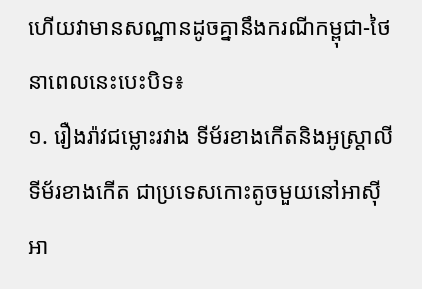ហើយវាមានសណ្ឋានដូចគ្នានឹងករណីកម្ពុជា-ថៃ នាពេលនេះបេះបិទ៖
១. រឿងរ៉ាវជម្លោះរវាង ទីម័រខាងកើតនិងអូស្ត្រាលី
ទីម័រខាងកើត ជាប្រទេសកោះតូចមួយនៅអាស៊ីអា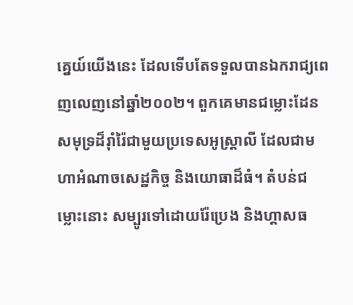គ្នេយ៍យើងនេះ ដែលទើបតែទទួលបានឯករាជ្យពេញលេញនៅឆ្នាំ២០០២។ ពួកគេមានជម្លោះដែនសមុទ្រដ៏រ៉ាំរ៉ៃជាមួយប្រទេសអូស្ត្រាលី ដែលជាមហាអំណាចសេដ្ឋកិច្ច និងយោធាដ៏ធំ។ តំបន់ជម្លោះនោះ សម្បូរទៅដោយរ៉ែប្រេង និងហ្គាសធ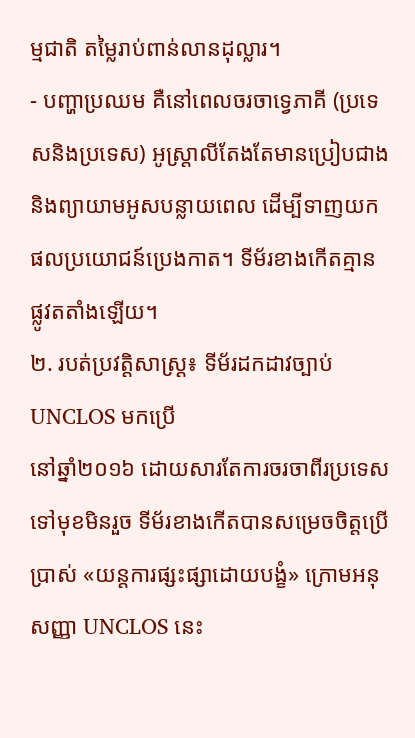ម្មជាតិ តម្លៃរាប់ពាន់លានដុល្លារ។
- បញ្ហាប្រឈម គឺនៅពេលចរចាទ្វេភាគី (ប្រទេសនិងប្រទេស) អូស្ត្រាលីតែងតែមានប្រៀបជាង និងព្យាយាមអូសបន្លាយពេល ដើម្បីទាញយកផលប្រយោជន៍ប្រេងកាត។ ទីម័រខាងកើតគ្មានផ្លូវតតាំងឡើយ។
២. របត់ប្រវត្តិសាស្ត្រ៖ ទីម័រដកដាវច្បាប់ UNCLOS មកប្រើ
នៅឆ្នាំ២០១៦ ដោយសារតែការចរចាពីរប្រទេសទៅមុខមិនរួច ទីម័រខាងកើតបានសម្រេចចិត្តប្រើប្រាស់ «យន្តការផ្សះផ្សាដោយបង្ខំ» ក្រោមអនុសញ្ញា UNCLOS នេះ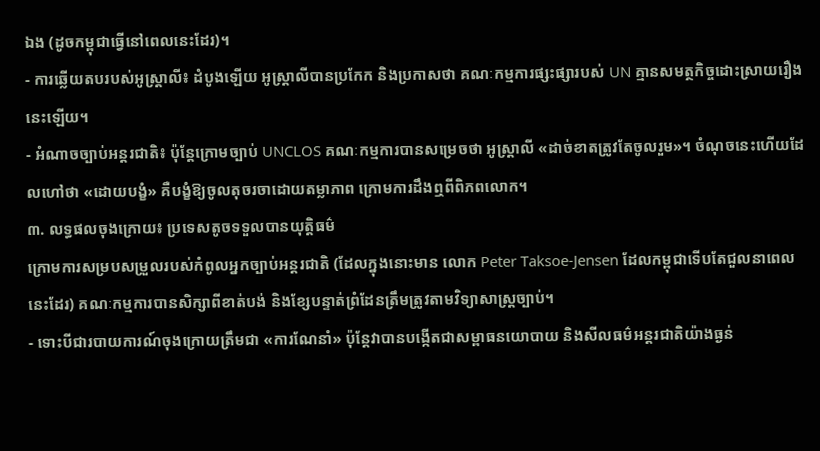ឯង (ដូចកម្ពុជាធ្វើនៅពេលនេះដែរ)។
- ការឆ្លើយតបរបស់អូស្ត្រាលី៖ ដំបូងឡើយ អូស្ត្រាលីបានប្រកែក និងប្រកាសថា គណៈកម្មការផ្សះផ្សារបស់ UN គ្មានសមត្ថកិច្ចដោះស្រាយរឿងនេះឡើយ។
- អំណាចច្បាប់អន្តរជាតិ៖ ប៉ុន្តែក្រោមច្បាប់ UNCLOS គណៈកម្មការបានសម្រេចថា អូស្ត្រាលី «ដាច់ខាតត្រូវតែចូលរួម»។ ចំណុចនេះហើយដែលហៅថា «ដោយបង្ខំ» គឺបង្ខំឱ្យចូលតុចរចាដោយតម្លាភាព ក្រោមការដឹងឮពីពិភពលោក។
៣. លទ្ធផលចុងក្រោយ៖ ប្រទេសតូចទទួលបានយុត្តិធម៌
ក្រោមការសម្របសម្រួលរបស់កំពូលអ្នកច្បាប់អន្តរជាតិ (ដែលក្នុងនោះមាន លោក Peter Taksoe-Jensen ដែលកម្ពុជាទើបតែជួលនាពេលនេះដែរ) គណៈកម្មការបានសិក្សាពីខាត់បង់ និងខ្សែបន្ទាត់ព្រំដែនត្រឹមត្រូវតាមវិទ្យាសាស្ត្រច្បាប់។
- ទោះបីជារបាយការណ៍ចុងក្រោយត្រឹមជា «ការណែនាំ» ប៉ុន្តែវាបានបង្កើតជាសម្ពាធនយោបាយ និងសីលធម៌អន្តរជាតិយ៉ាងធ្ងន់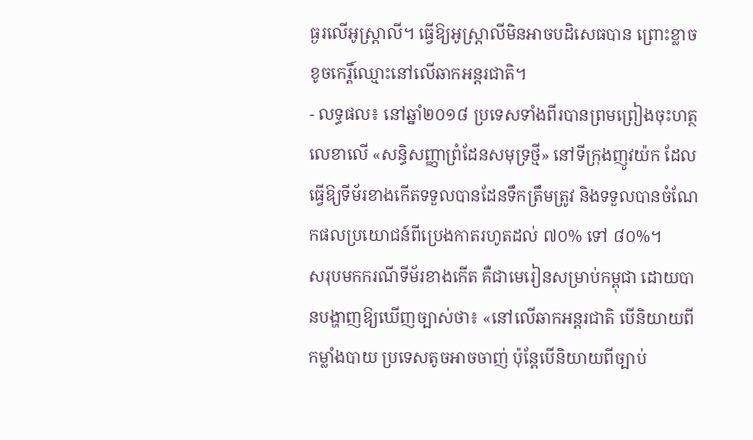ធ្ងរលើអូស្ត្រាលី។ ធ្វើឱ្យអូស្ត្រាលីមិនអាចបដិសេធបាន ព្រោះខ្លាចខូចកេរ្តិ៍ឈ្មោះនៅលើឆាកអន្តរជាតិ។
- លទ្ធផល៖ នៅឆ្នាំ២០១៨ ប្រទេសទាំងពីរបានព្រមព្រៀងចុះហត្ថលេខាលើ «សន្ធិសញ្ញាព្រំដែនសមុទ្រថ្មី» នៅទីក្រុងញូវយ៉ក ដែលធ្វើឱ្យទីម័រខាងកើតទទួលបានដែនទឹកត្រឹមត្រូវ និងទទួលបានចំណែកផលប្រយោជន៍ពីប្រេងកាតរហូតដល់ ៧០% ទៅ ៨០%។
សរុបមកករណីទីម័រខាងកើត គឺជាមេរៀនសម្រាប់កម្ពុជា ដោយបានបង្ហាញឱ្យឃើញច្បាស់ថា៖ «នៅលើឆាកអន្តរជាតិ បើនិយាយពីកម្លាំងបាយ ប្រទេសតូចអាចចាញ់ ប៉ុន្តែបើនិយាយពីច្បាប់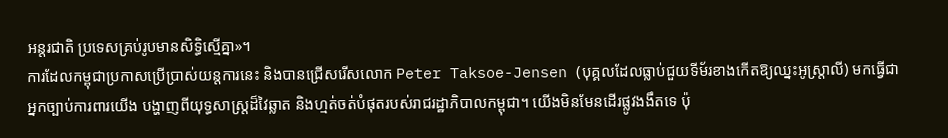អន្តរជាតិ ប្រទេសគ្រប់រូបមានសិទ្ធិស្មើគ្នា»។
ការដែលកម្ពុជាប្រកាសប្រើប្រាស់យន្តការនេះ និងបានជ្រើសរើសលោក Peter Taksoe-Jensen (បុគ្គលដែលធ្លាប់ជួយទីម័រខាងកើតឱ្យឈ្នះអូស្ត្រាលី) មកធ្វើជាអ្នកច្បាប់ការពារយើង បង្ហាញពីយុទ្ធសាស្ត្រដ៏វៃឆ្លាត និងហ្មត់ចត់បំផុតរបស់រាជរដ្ឋាភិបាលកម្ពុជា។ យើងមិនមែនដើរផ្លូវងងឹតទេ ប៉ុ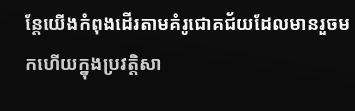ន្តែយើងកំពុងដើរតាមគំរូជោគជ័យដែលមានរួចមកហើយក្នុងប្រវត្តិសា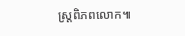ស្ត្រពិភពលោក៕